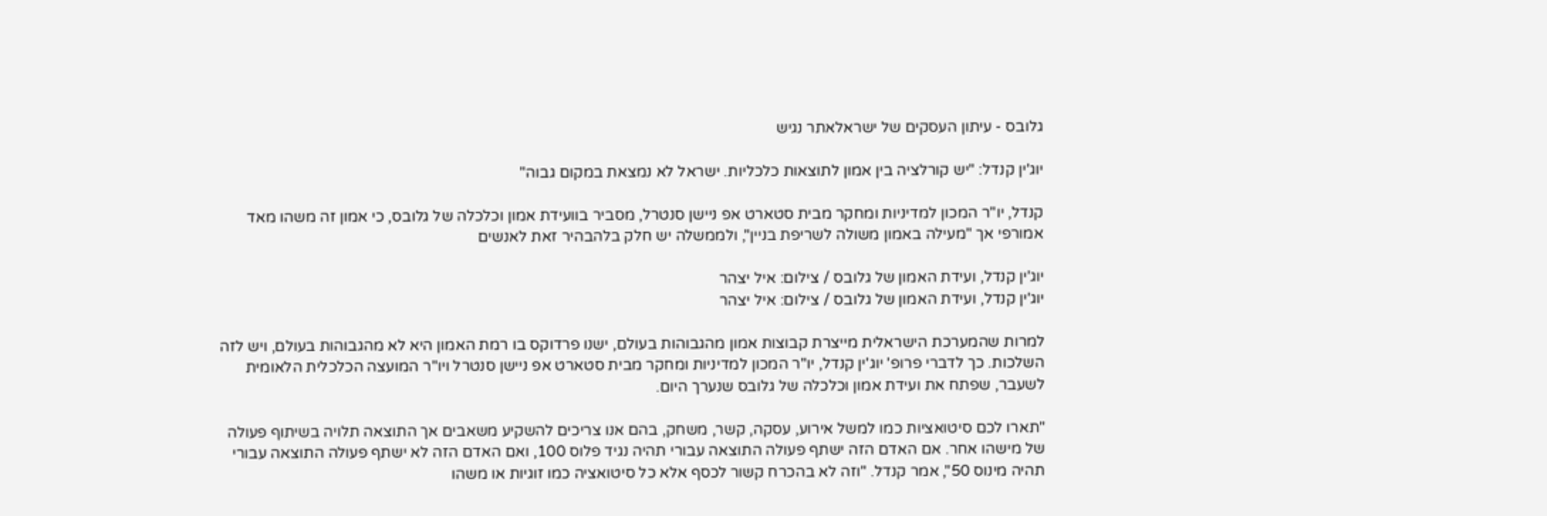גלובס - עיתון העסקים של ישראלאתר נגיש

יוג'ין קנדל: "יש קורלציה בין אמון לתוצאות כלכליות. ישראל לא נמצאת במקום גבוה"

קנדל, יו"ר המכון למדיניות ומחקר מבית סטארט אפ ניישן סנטרל, מסביר בוועידת אמון וכלכלה של גלובס, כי אמון זה משהו מאד אמורפי אך "מעילה באמון משולה לשריפת בניין", ולממשלה יש חלק בלהבהיר זאת לאנשים

יוג'ין קנדל, ועידת האמון של גלובס / צילום: איל יצהר
יוג'ין קנדל, ועידת האמון של גלובס / צילום: איל יצהר

למרות שהמערכת הישראלית מייצרת קבוצות אמון מהגבוהות בעולם, ישנו פרדוקס בו רמת האמון היא לא מהגבוהות בעולם, ויש לזה השלכות. כך לדברי פרופ' יוג'ין קנדל, יו"ר המכון למדיניות ומחקר מבית סטארט אפ ניישן סנטרל ויו"ר המועצה הכלכלית הלאומית לשעבר, שפתח את ועידת אמון וכלכלה של גלובס שנערך היום.

"תארו לכם סיטואציות כמו למשל אירוע, עסקה, קשר, משחק, בהם אנו צריכים להשקיע משאבים אך התוצאה תלויה בשיתוף פעולה של מישהו אחר. אם האדם הזה ישתף פעולה התוצאה עבורי תהיה נגיד פלוס 100, ואם האדם הזה לא ישתף פעולה התוצאה עבורי תהיה מינוס 50", אמר קנדל. "וזה לא בהכרח קשור לכסף אלא כל סיטואציה כמו זוגיות או משהו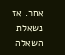אחר. אז נשאלת השאלה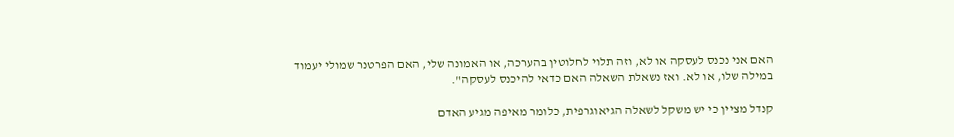האם אני נכנס לעסקה או לא, וזה תלוי לחלוטין בהערכה, או האמונה שלי, האם הפרטנר שמולי יעמוד במילה שלו, או לא. ואז נשאלת השאלה האם כדאי להיכנס לעסקה".

קנדל מציין כי יש משקל לשאלה הגיאוגרפית, כלומר מאיפה מגיע האדם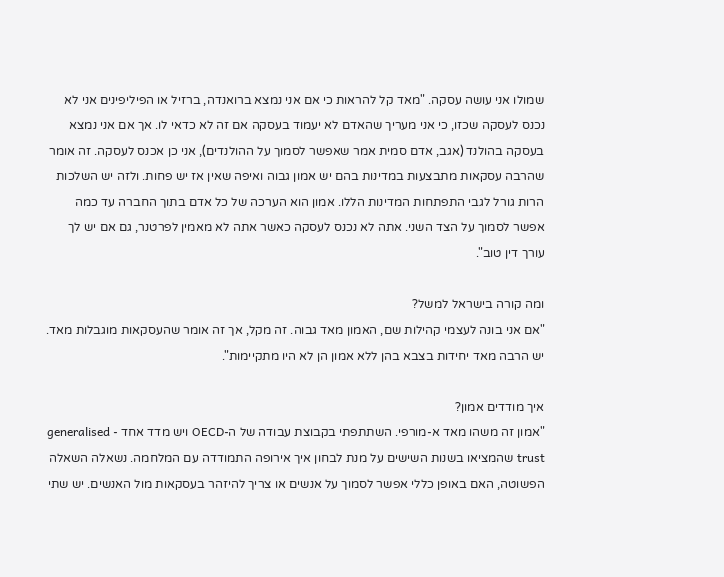שמולו אני עושה עסקה. "מאד קל להראות כי אם אני נמצא ברואנדה, ברזיל או הפיליפינים אני לא נכנס לעסקה שכזו, כי אני מעריך שהאדם לא יעמוד בעסקה אם זה לא כדאי לו. אך אם אני נמצא בעסקה בהולנד (אגב, אדם סמית אמר שאפשר לסמוך על ההולנדים), אני כן אכנס לעסקה. זה אומר שהרבה עסקאות מתבצעות במדינות בהם יש אמון גבוה ואיפה שאין אז יש פחות. ולזה יש השלכות הרות גורל לגבי התפתחות המדינות הללו. אמון הוא הערכה של כל אדם בתוך החברה עד כמה אפשר לסמוך על הצד השני. אתה לא נכנס לעסקה כאשר אתה לא מאמין לפרטנר, גם אם יש לך עורך דין טוב".

ומה קורה בישראל למשל?
"אם אני בונה לעצמי קהילות שם, האמון מאד גבוה. זה מקל, אך זה אומר שהעסקאות מוגבלות מאד. יש הרבה מאד יחידות בצבא בהן ללא אמון הן לא היו מתקיימות".

איך מודדים אמון?
"אמון זה משהו מאד א-מורפי. השתתפתי בקבוצת עבודה של ה-OECD ויש מדד אחד - generalised trust שהמציאו בשנות השישים על מנת לבחון איך אירופה התמודדה עם המלחמה. נשאלה השאלה הפשוטה, האם באופן כללי אפשר לסמוך על אנשים או צריך להיזהר בעסקאות מול האנשים. יש שתי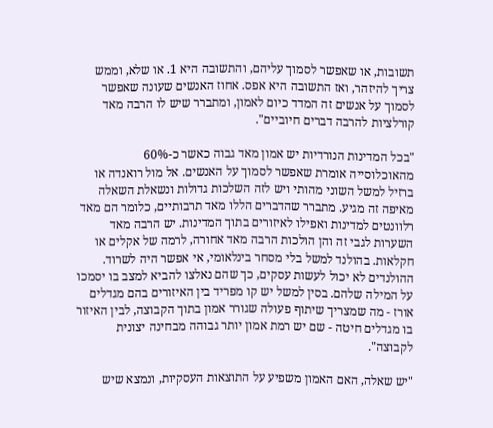תשובות, או שאפשר לסמוך עליהם, והתשובה היא 1. או שלא, וממש צריך להיזהר, ואז התשובה היא אפס. אחוז האנשים שעונה שאפשר לסמוך על אנשים זה המדד כיום לאמון, ומתברר שיש לו הרבה מאד קורלציות להרבה דברים חיוביים".

"בכל המדינות הנורדיות יש אמון מאד גבוה כאשר כ-60% מהאוכלוסייה אומרת שאפשר לסמוך על האנשים. אל מול רואנדה או ברזיל למשל השוני מהותי ויש לזה השלכות גדולות ונשאלת השאלה מאיפה זה מגיע. מתברר שהדברים הללו מאד תרבותיים, כלומר הם מאד רלוונטים למדינות ואפילו לאיזורים בתוך המדינות. יש הרבה מאד השערות לגבי זה והן הולכות הרבה מאד אחורה, לרמה של אקלים או חקלאות. בהולנד למשל בלי מסחר בינלאומי, אי אפשר היה לשרוד. ההולנדים לא יכול לעשות עסקים, כך שהם נאלצו להביא למצב בו יסמכו על המילה שלהם. בסין למשל יש קו מפריד בין האיזורים בהם מגדלים אורז - מה שמצריך שיתוף פעולה שגורר אמון בתוך הקבוצה, לבין האיזור בו מגדלים חיטה - שם יש רמת אמון יותר גבוהה מבחינה יצונית לקבוצה".

"יש שאלה, האם האמון משפיע על התוצאות העסקיות, ונמצא שיש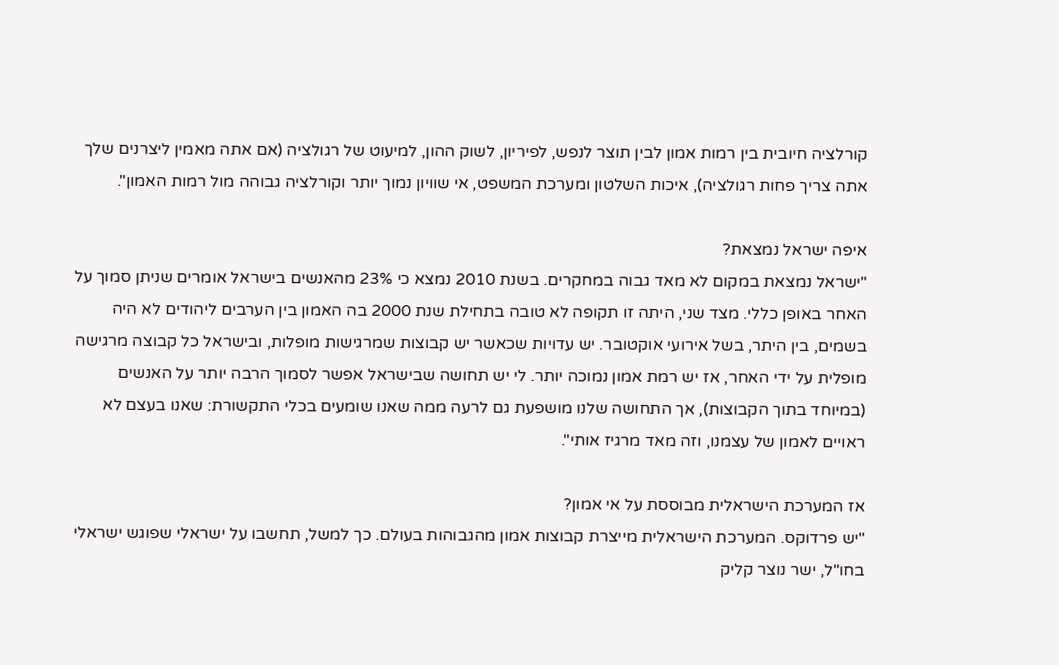קורלציה חיובית בין רמות אמון לבין תוצר לנפש, לפיריון, לשוק ההון, למיעוט של רגולציה (אם אתה מאמין ליצרנים שלך אתה צריך פחות רגולציה), איכות השלטון ומערכת המשפט, אי שוויון נמוך יותר וקורלציה גבוהה מול רמות האמון".

איפה ישראל נמצאת?
"ישראל נמצאת במקום לא מאד גבוה במחקרים. בשנת 2010 נמצא כי 23% מהאנשים בישראל אומרים שניתן סמוך על האחר באופן כללי. מצד שני, היתה זו תקופה לא טובה בתחילת שנת 2000 בה האמון בין הערבים ליהודים לא היה בשמים, בין היתר, בשל אירועי אוקטובר. יש עדויות שכאשר יש קבוצות שמרגישות מופלות, ובישראל כל קבוצה מרגישה מופלית על ידי האחר, אז יש רמת אמון נמוכה יותר. לי יש תחושה שבישראל אפשר לסמוך הרבה יותר על האנשים (במיוחד בתוך הקבוצות), אך התחושה שלנו מושפעת גם לרעה ממה שאנו שומעים בכלי התקשורת: שאנו בעצם לא ראויים לאמון של עצמנו, וזה מאד מרגיז אותי".

אז המערכת הישראלית מבוססת על אי אמון?
"יש פרדוקס. המערכת הישראלית מייצרת קבוצות אמון מהגבוהות בעולם. כך למשל, תחשבו על ישראלי שפוגש ישראלי בחו"ל, ישר נוצר קליק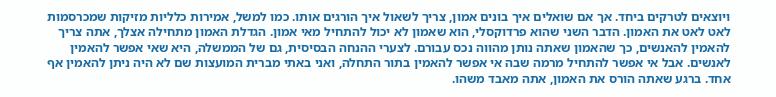ויוצאים לטרקים ביחד. אך אם שואלים איך בונים אמון, צריך לשאול איך הורגים אותו. כמו למשל, אמירות כלליות מזיקות שמכרסמות לאט לאט את האמון. הדבר השני שהוא פרדוקסלי, הוא שאמון לא יכול להתחיל מאי אמון. הגדלת האמון מתחילה אצלך, אתה צריך להאמין להאנשים, כך שהאמון שאתה נותן מהווה נכס עבורם. לצערי ההנחה הבסיסית, גם של הממשלה, היא שאי אפשר להאמין לאנשים. אבל אי אפשר להתחיל מרמה שבה אי אפשר להאמין בתור התחלה, ואני באתי מברית המועצות שם לא היה ניתן להאמין אף אחד. ברגע שאתה הורס את האמון, אתה מאבד משהו.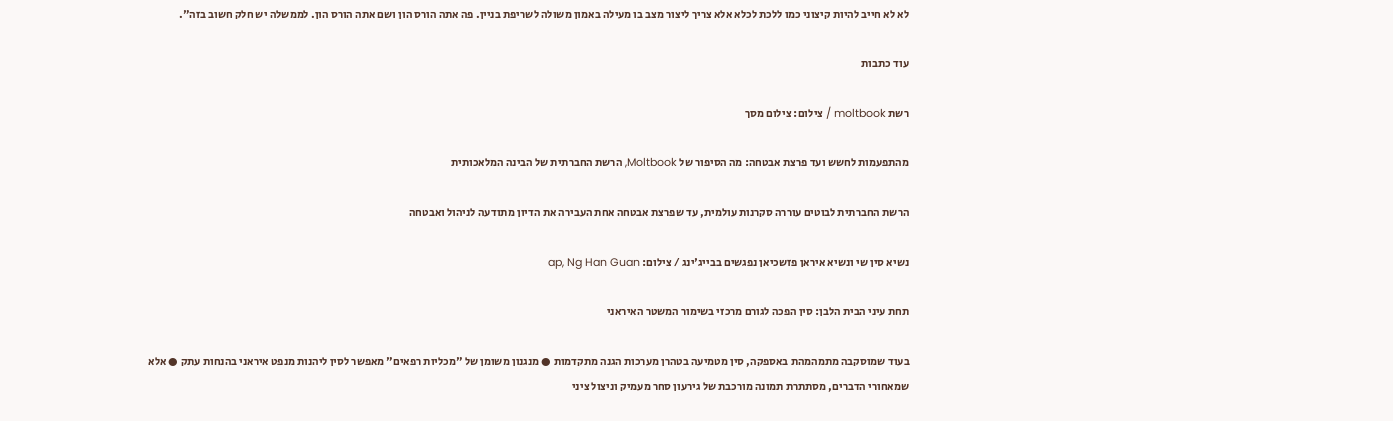לא לא חייב להיות קיצוני כמו ללכת לכלא אלא צריך ליצור מצב בו מעילה באמון משולה לשריפת בניין. פה אתה הורס הון ושם אתה הורס הון. לממשלה יש חלק חשוב בזה".

עוד כתבות

רשת moltbook / צילום: צילום מסך

מהתפעמות לחשש ועד פרצת אבטחה: מה הסיפור של Moltbook, הרשת החברתית של הבינה המלאכותית

הרשת החברתית לבוטים עוררה סקרנות עולמית, עד שפרצת אבטחה אחת העבירה את הדיון מתודעה לניהול ואבטחה

נשיא סין שי ונשיא איראן פזשכיאן נפגשים בבייג'ינג / צילום: ap, Ng Han Guan

תחת עיני הבית הלבן: סין הפכה לגורם מרכזי בשימור המשטר האיראני

בעוד שמוסקבה מתמהמהת באספקה, סין מטמיעה בטהרן מערכות הגנה מתקדמות ● מנגנון משומן של "מכליות רפאים" מאפשר לסין ליהנות מנפט איראני בהנחות עתק ● אלא שמאחורי הדברים, מסתתרת תמונה מורכבת של גירעון סחר מעמיק וניצול ציני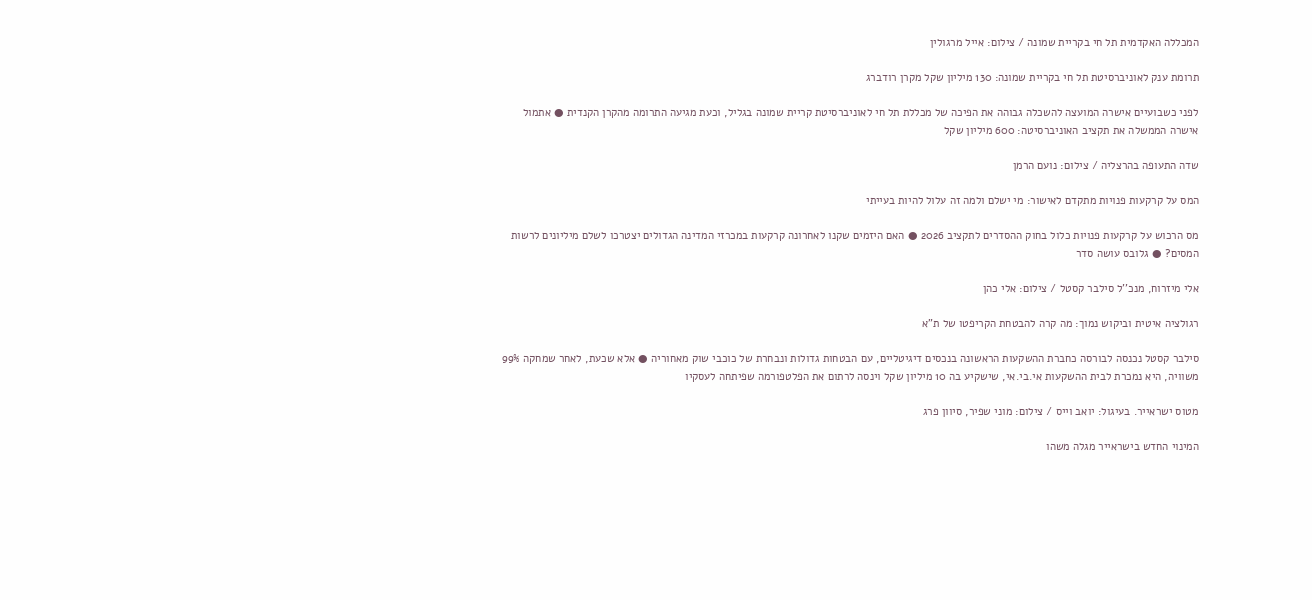המכללה האקדמית תל חי בקריית שמונה / צילום: אייל מרגולין

תרומת ענק לאוניברסיטת תל חי בקריית שמונה: 130 מיליון שקל מקרן רודברג

לפני כשבועיים אישרה המועצה להשכלה גבוהה את הפיכה של מכללת תל חי לאוניברסיטת קריית שמונה בגליל, וכעת מגיעה התרומה מהקרן הקנדית ● אתמול אישרה הממשלה את תקציב האוניברסיטה: 600 מיליון שקל

שדה התעופה בהרצליה / צילום: נועם הרמן

המס על קרקעות פנויות מתקדם לאישור: מי ישלם ולמה זה עלול להיות בעייתי

מס הרכוש על קרקעות פנויות כלול בחוק ההסדרים לתקציב 2026 ● האם היזמים שקנו לאחרונה קרקעות במכרזי המדינה הגדולים יצטרכו לשלם מיליונים לרשות המסים? ● גלובס עושה סדר

אלי מיזרוח, מנכ''ל סילבר קסטל / צילום: אלי כהן

רגולציה איטית וביקוש נמוך: מה קרה להבטחת הקריפטו של ת"א

סילבר קסטל נכנסה לבורסה כחברת ההשקעות הראשונה בנכסים דיגיטליים, עם הבטחות גדולות ונבחרת של כוכבי שוק מאחוריה ● אלא שכעת, לאחר שמחקה 99% משוויה, היא נמכרת לבית ההשקעות אי.בי.אי, שישקיע בה 10 מיליון שקל וינסה לרתום את הפלטפורמה שפיתחה לעסקיו

מטוס ישראייר. בעיגול: יואב וייס / צילום: מוני שפיר, סיוון פרג

המינוי החדש בישראייר מגלה משהו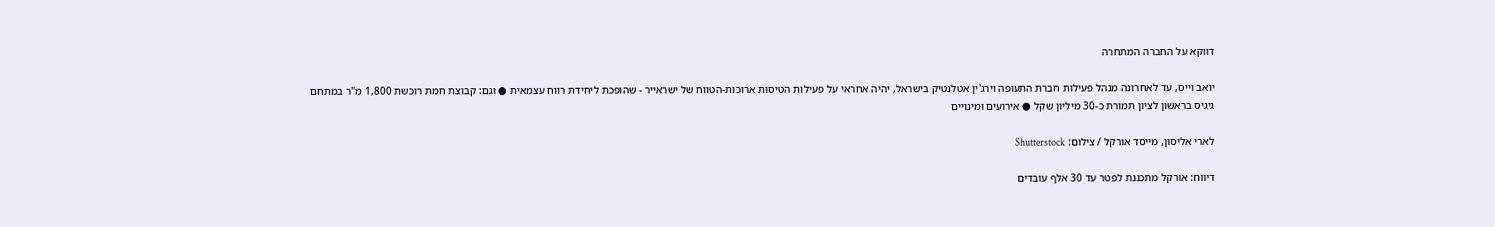דווקא על החברה המתחרה

יואב וייס, עד לאחרונה מנהל פעילות חברת התעופה וירג'ין אטלנטיק בישראל, יהיה אחראי על פעילות הטיסות ארוכות-הטווח של ישראייר - שהופכת ליחידת רווח עצמאית ● וגם: קבוצת חמת רוכשת 1,800 מ"ר במתחם גיגיס בראשון לציון תמורת כ-30 מיליון שקל ● אירועים ומינויים

לארי אליסון, מייסד אורקל / צילום: Shutterstock

דיווח: אורקל מתכננת לפטר עד 30 אלף עובדים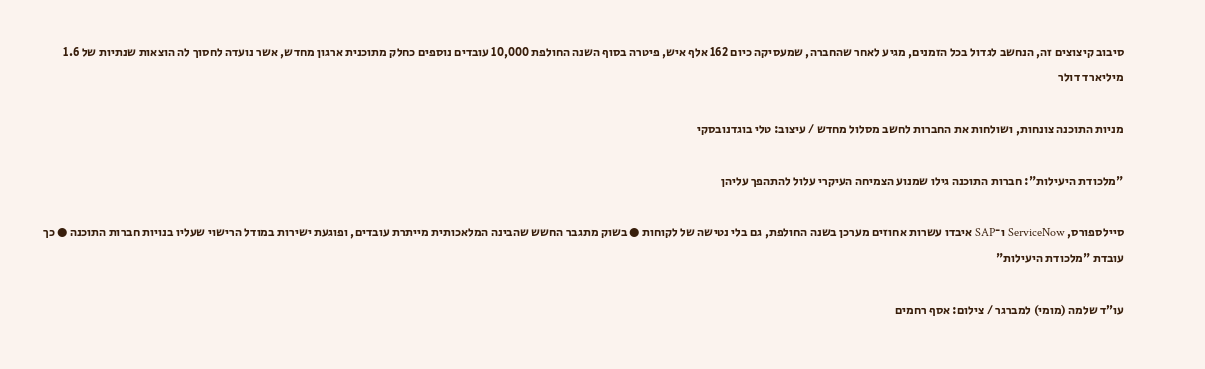סיבוב קיצוצים זה, הנחשב לגדול בכל הזמנים, מגיע לאחר שהחברה, שמעסיקה כיום 162 אלף איש, פיטרה בסוף השנה החולפת 10,000 עובדים נוספים כחלק מתוכנית ארגון מחדש, אשר נועדה לחסוך לה הוצאות שנתיות של 1.6 מיליארד דולר

מניות התוכנה צונחות, ושולחות את החברות לחשב מסלול מחדש / עיצוב: טלי בוגדנובסקי

"מלכודת היעילות": חברות התוכנה גילו שמנוע הצמיחה העיקרי עלול להתהפך עליהן

סיילספורס, ServiceNow ו־SAP איבדו עשרות אחוזים מערכן בשנה החולפת, גם בלי נטישה של לקוחות ● בשוק מתגבר החשש שהבינה המלאכותית מייתרת עובדים, ופוגעת ישירות במודל הרישוי שעליו בנויות חברות התוכנה ● כך עובדת "מלכודת היעילות"

עו”ד שלמה (מומי) למברגר / צילום: אסף רחמים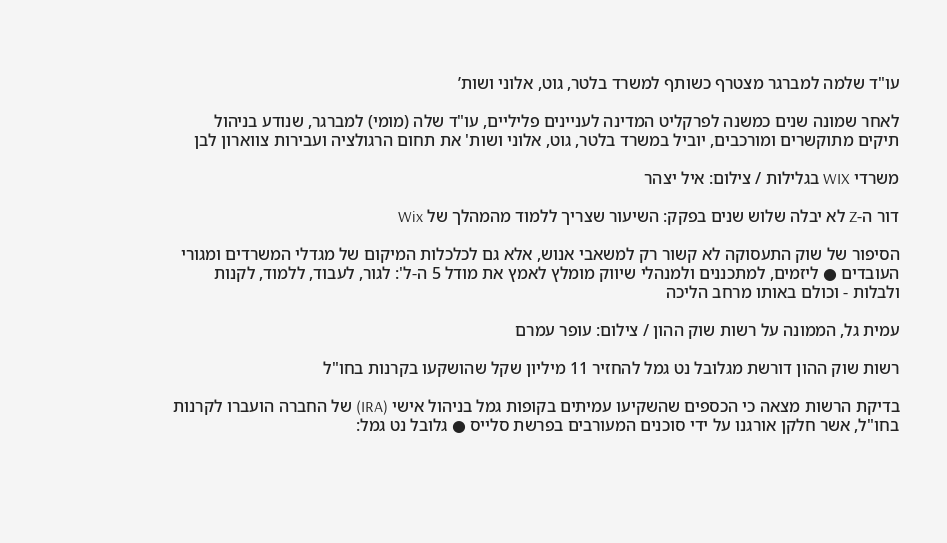עו"ד שלמה למברגר מצטרף כשותף למשרד בלטר, גוט, אלוני ושות’

לאחר שמונה שנים כמשנה לפרקליט המדינה לעניינים פליליים, עו"ד שלה (מומי) למברגר, שנודע בניהול תיקים מתוקשרים ומורכבים, יוביל במשרד בלטר, גוט, אלוני ושות' את תחום הרגולציה ועבירות צווארון לבן

משרדי WIX בגלילות / צילום: איל יצהר

דור ה-Z לא יבלה שלוש שנים בפקק: השיעור שצריך ללמוד מהמהלך של Wix

הסיפור של שוק התעסוקה לא קשור רק למשאבי אנוש, אלא גם לכלכלות המיקום של מגדלי המשרדים ומגורי העובדים ● ליזמים, למתכננים ולמנהלי שיווק מומלץ לאמץ את מודל 5 ה-ל': לגור, לעבוד, ללמוד, לקנות ולבלות - וכולם באותו מרחב הליכה

עמית גל, הממונה על רשות שוק ההון / צילום: עופר עמרם

רשות שוק ההון דורשת מגלובל נט גמל להחזיר 11 מיליון שקל שהושקעו בקרנות בחו"ל

בדיקת הרשות מצאה כי הכספים שהשקיעו עמיתים בקופות גמל בניהול אישי (IRA) של החברה הועברו לקרנות בחו"ל, אשר חלקן אורגנו על ידי סוכנים המעורבים בפרשת סלייס ● גלובל נט גמל: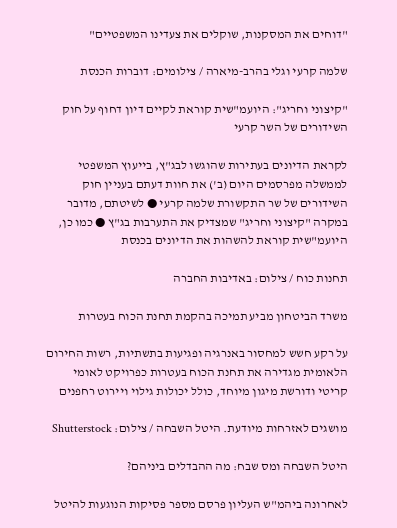"דוחים את המסקנות, שוקלים את צעדינו המשפטיים"

שלמה קרעי וגלי בהרב-מיארה / צילומים: דוברות הכנסת

"קיצוני וחריג": היועמ"שית קוראת לקיים דיון דחוף על חוק השידורים של השר קרעי

לקראת הדיונים בעתירות שהוגשו לבג"ץ, בייעוץ המשפטי לממשלה מפרסמים היום (ב') את חוות דעתם בעניין חוק השידורים של שר התקשורת שלמה קרעי ● לשיטתם, מדובר במקרה "קיצוני וחריג" שמצדיק את התערבות בג"ץ ● כמו כן, היועמ"שית קוראת להשהות את הדיונים בכנסת

תחנות כוח / צילום: באדיבות החברה

משרד הביטחון מביע תמיכה בהקמת תחנת הכוח בעטרות

על רקע חשש למחסור באנרגיה ופגיעות בתשתיות, רשות החירום הלאומית מגדירה את תחנת הכוח בעטרות כפרויקט לאומי קריטי ודורשת מיגון מיוחד, כולל יכולות גילוי ויירוט רחפנים

מושגים לאזרחות מיודעת. היטל השבחה / צילום: Shutterstock

היטל השבחה ומס שבח: מה ההבדלים ביניהם?

לאחרונה ביהמ"ש העליון פרסם מספר פסיקות הנוגעות להיטל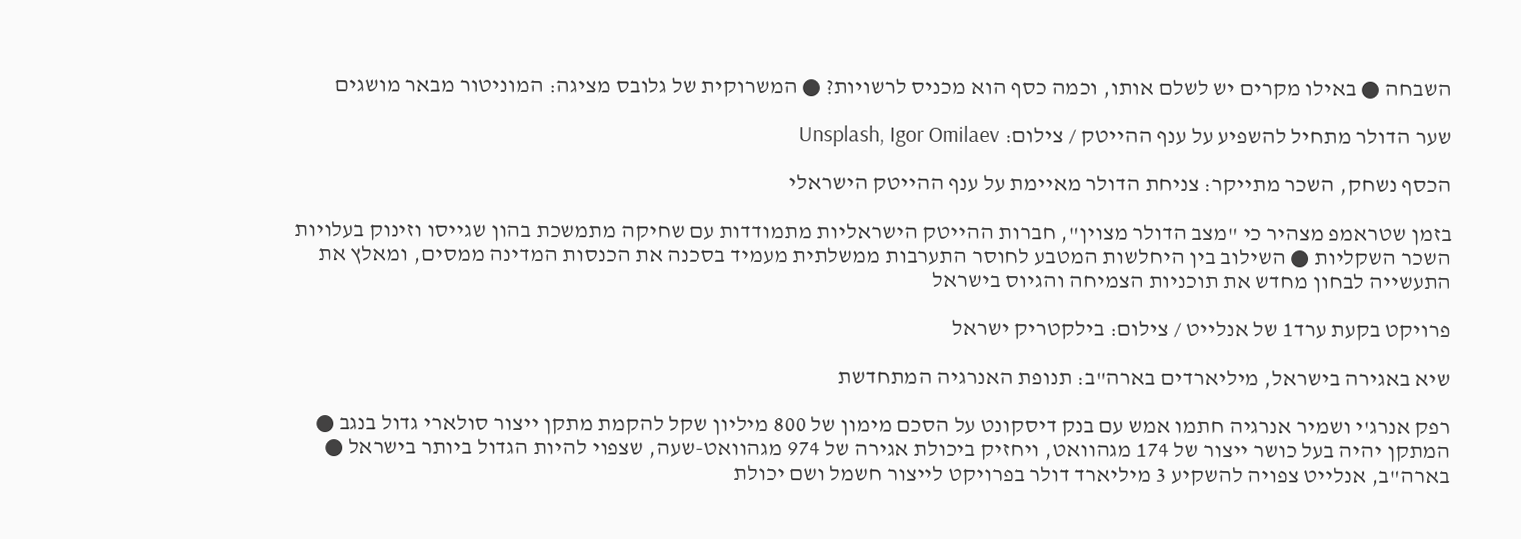השבחה ● באילו מקרים יש לשלם אותו, וכמה כסף הוא מכניס לרשויות? ● המשרוקית של גלובס מציגה: המוניטור מבאר מושגים

שער הדולר מתחיל להשפיע על ענף ההייטק / צילום: Unsplash, Igor Omilaev

הכסף נשחק, השכר מתייקר: צניחת הדולר מאיימת על ענף ההייטק הישראלי

בזמן שטראמפ מצהיר כי "מצב הדולר מצוין", חברות ההייטק הישראליות מתמודדות עם שחיקה מתמשכת בהון שגייסו וזינוק בעלויות השכר השקליות ● השילוב בין היחלשות המטבע לחוסר התערבות ממשלתית מעמיד בסכנה את הכנסות המדינה ממסים, ומאלץ את התעשייה לבחון מחדש את תוכניות הצמיחה והגיוס בישראל

פרויקט בקעת ערד1 של אנלייט / צילום: בילקטריק ישראל

שיא באגירה בישראל, מיליארדים בארה"ב: תנופת האנרגיה המתחדשת

רפק אנרג'י ושמיר אנרגיה חתמו אמש עם בנק דיסקונט על הסכם מימון של 800 מיליון שקל להקמת מתקן ייצור סולארי גדול בנגב ● המתקן יהיה בעל כושר ייצור של 174 מגהוואט, ויחזיק ביכולת אגירה של 974 מגהוואט-שעה, שצפוי להיות הגדול ביותר בישראל ● בארה"ב, אנלייט צפויה להשקיע 3 מיליארד דולר בפרויקט לייצור חשמל ושם יכולת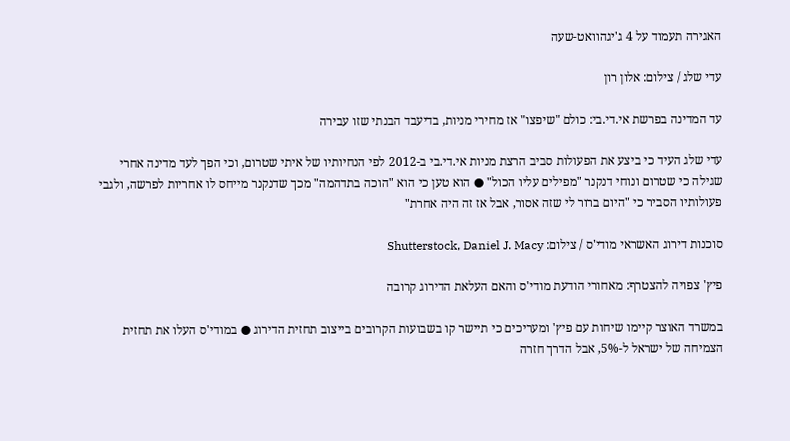האגירה תעמוד על 4 ג'יגהוואט-שעה

עדי שלג / צילום: אלון רון

עד המדינה בפרשת אי.די.בי: כולם "שיפצו" אז מחירי מניות, בדיעבד הבנתי שזו עבירה

עדי שלג העיד כי ביצע את הפעולות סביב הרצת מניות אי.די.בי ב-2012 לפי הנחיותיו של איתי שטרום, וכי הפך לעד מדינה אחרי שגילה כי שטרום ונוחי דנקנר "מפילים עליו הכול" ● הוא טען כי הוא "הוכה בתדהמה" מכך שדנקנר מייחס לו אחריות לפרשה, ולגבי פעולותיו הסביר כי "היום ברור לי שזה אסור, אבל אז זה היה אחרת"

סוכנות דירוג האשראי מודי'ס / צילום: Shutterstock, Daniel J. Macy

פיץ' צפויה להצטרף: מאחורי הודעת מודי'ס והאם העלאת הדירוג קרובה

במשרד האוצר קיימו שיחות עם פיץ' ומעריכים כי תיישר קו בשבועות הקרובים בייצוב תחזית הדירוג ● במודי'ס העלו את תחזית הצמיחה של ישראל ל-5%, אבל הדרך חזרה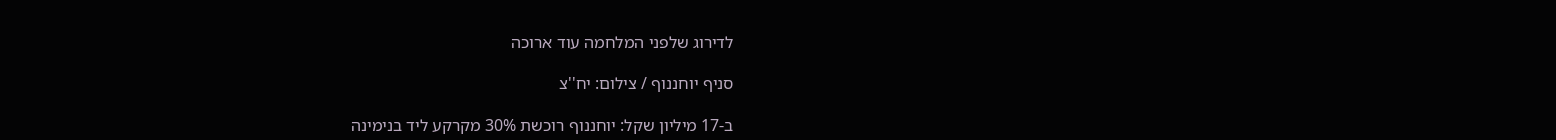לדירוג שלפני המלחמה עוד ארוכה

סניף יוחננוף / צילום: יח''צ

ב-17 מיליון שקל: יוחננוף רוכשת 30% מקרקע ליד בנימינה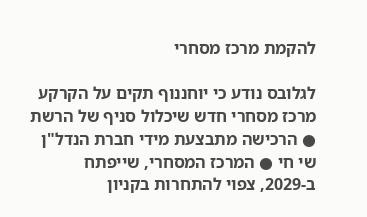להקמת מרכז מסחרי

לגלובס נודע כי יוחננוף תקים על הקרקע מרכז מסחרי חדש שיכלול סניף של הרשת ● הרכישה מתבצעת מידי חברת הנדל"ן שי חי ● המרכז המסחרי, שייפתח ב-2029, צפוי להתחרות בקניון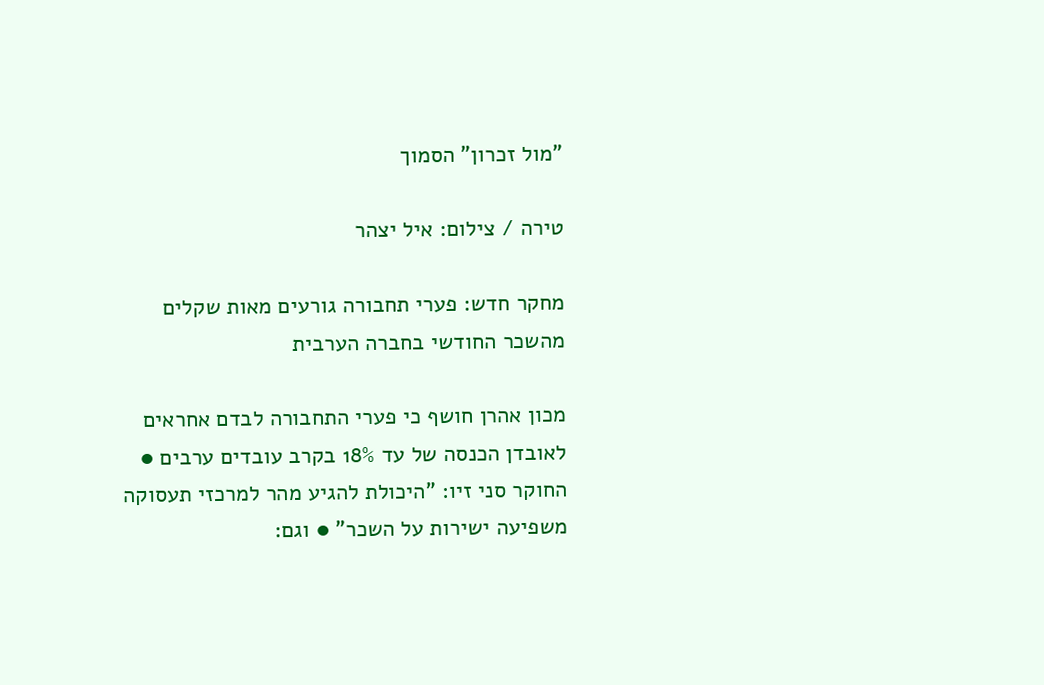"מול זכרון" הסמוך

טירה / צילום: איל יצהר

מחקר חדש: פערי תחבורה גורעים מאות שקלים מהשכר החודשי בחברה הערבית

מכון אהרן חושף כי פערי התחבורה לבדם אחראים לאובדן הכנסה של עד 18% בקרב עובדים ערבים ● החוקר סני זיו: "היכולת להגיע מהר למרכזי תעסוקה משפיעה ישירות על השכר" ● וגם: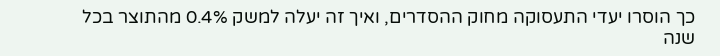כך הוסרו יעדי התעסוקה מחוק ההסדרים, ואיך זה יעלה למשק 0.4% מהתוצר בכל שנה